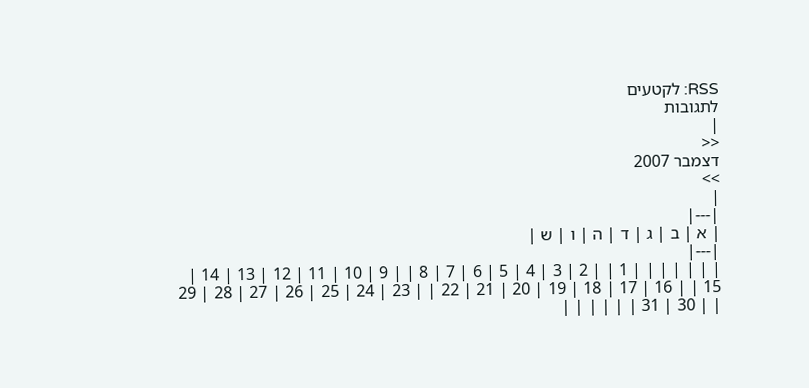RSS: לקטעים
לתגובות
|
<<
דצמבר 2007
>>
|
|---|
| א | ב | ג | ד | ה | ו | ש |
|---|
| | | | | | | 1 | | 2 | 3 | 4 | 5 | 6 | 7 | 8 | | 9 | 10 | 11 | 12 | 13 | 14 | 15 | | 16 | 17 | 18 | 19 | 20 | 21 | 22 | | 23 | 24 | 25 | 26 | 27 | 28 | 29 | | 30 | 31 | | | | | |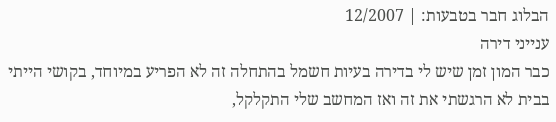הבלוג חבר בטבעות: | 12/2007
ענייני דירה
כבר המון זמן שיש לי בדירה בעיות חשמל בהתחלה זה לא הפריע במיוחד, בקושי הייתי בבית לא הרגשתי את זה ואז המחשב שלי התקלקל,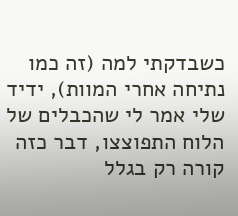כשבדקתי למה (זה כמו נתיחה אחרי המוות), ידיד שלי אמר לי שהכבלים של הלוח התפוצצו, דבר כזה קורה רק בגלל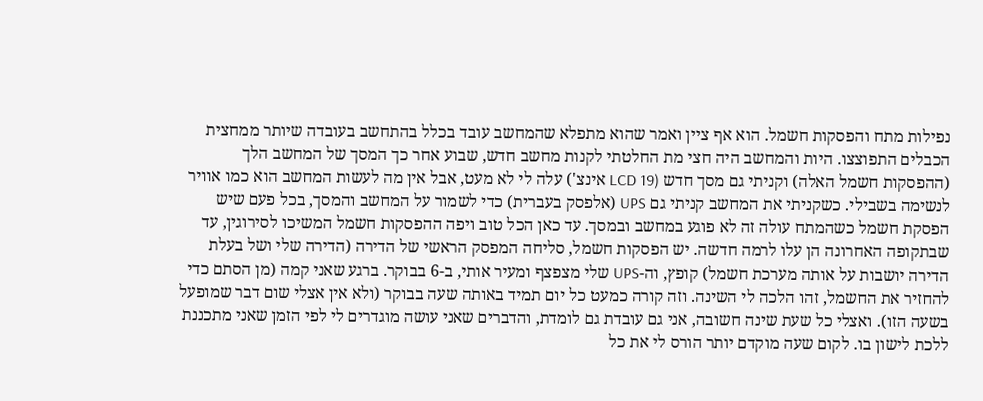נפילות מתח והפסקות חשמל. הוא אף ציין ואמר שהוא מתפלא שהמחשב עובד בכלל בהתחשב בעובדה שיותר ממחצית הכבלים התפוצצו. היות והמחשב היה חצי מת החלטתי לקנות מחשב חדש, שבוע אחר כך המסך של המחשב הלך (ההפסקות חשמל האלה) וקניתי גם מסך חדש (LCD 19 אינצ') עלה לי לא מעט, אבל אין מה לעשות המחשב הוא כמו אוויר לנשימה בשבילי. כשקניתי את המחשב קניתי גם UPS (אלפסק בעברית) כדי לשמור על המחשב והמסך, בכל פעם שיש הפסקת חשמל כשהמתח עולה זה לא פוגע במחשב ובמסך. עד כאן הכל טוב ויפה ההפסקות חשמל המשיכו לסירוגין, עד שבתקופה האחרונה הן עלו לרמה חדשה. יש הפסקות חשמל, סליחה המפסק הראשי של הדירה (הדירה שלי ושל בעלת הדירה יושבות על אותה מערכת חשמל) קופץ, וה-UPS שלי מצפצף ומעיר אותי, ב-6 בבוקר. ברגע שאני קמה (מן הסתם כדי להחזיר את החשמל, זהו הלכה לי השינה. וזה קורה כמעט כל יום תמיד באותה שעה בבוקר (ולא אין אצלי שום דבר שמופעל בשעה הזו). ואצלי כל שעת שינה חשובה, אני גם עובדת גם לומדת, והדברים שאני עושה מוגדרים לי לפי הזמן שאני מתכננת ללכת לישון בו. לקום שעה מוקדם יותר הורס לי את כל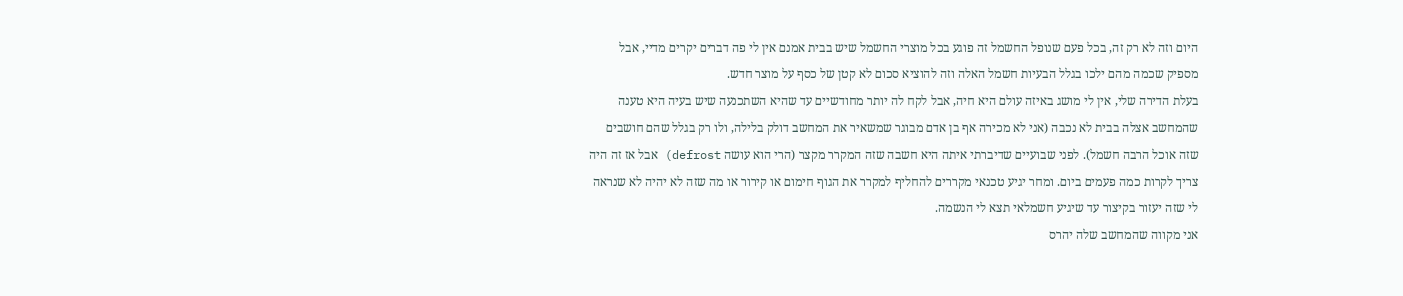היום וזה לא רק זה, בכל פעם שנופל החשמל זה פוגע בכל מוצרי החשמל שיש בבית אמנם אין לי פה דברים יקרים מדיי, אבל מספיק שכמה מהם ילכו בגלל הבעיות חשמל האלה וזה להוציא סכום לא קטן של כסף על מוצר חדש.
בעלת הדירה שלי, אין לי מושג באיזה עולם היא חיה, אבל לקח לה יותר מחודשיים עד שהיא השתכנעה שיש בעיה היא טענה שהמחשב אצלה בבית לא נכבה (אני לא מכירה אף בן אדם מבוגר שמשאיר את המחשב דולק בלילה, ולו רק בגלל שהם חושבים שזה אוכל הרבה חשמל). לפני שבועיים שדיברתי איתה היא חשבה שזה המקרר מקצר (הרי הוא עושה defrost) אבל אז זה היה צריך לקרות כמה פעמים ביום. ומחר יגיע טכנאי מקררים להחליף למקרר את הגוף חימום או קירור או מה שזה לא יהיה לא שנראה לי שזה יעזור בקיצור עד שיגיע חשמלאי תצא לי הנשמה.
אני מקווה שהמחשב שלה יהרס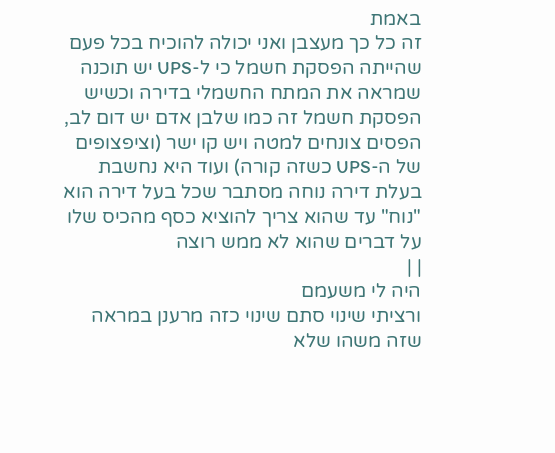באמת
זה כל כך מעצבן ואני יכולה להוכיח בכל פעם שהייתה הפסקת חשמל כי ל-UPS יש תוכנה שמראה את המתח החשמלי בדירה וכשיש הפסקת חשמל זה כמו שלבן אדם יש דום לב, הפסים צונחים למטה ויש קו ישר (וציפצופים של ה-UPS כשזה קורה) ועוד היא נחשבת בעלת דירה נוחה מסתבר שכל בעל דירה הוא "נוח" עד שהוא צריך להוציא כסף מהכיס שלו על דברים שהוא לא ממש רוצה
| |
היה לי משעמם
ורציתי שינוי סתם שינוי כזה מרענן במראה שזה משהו שלא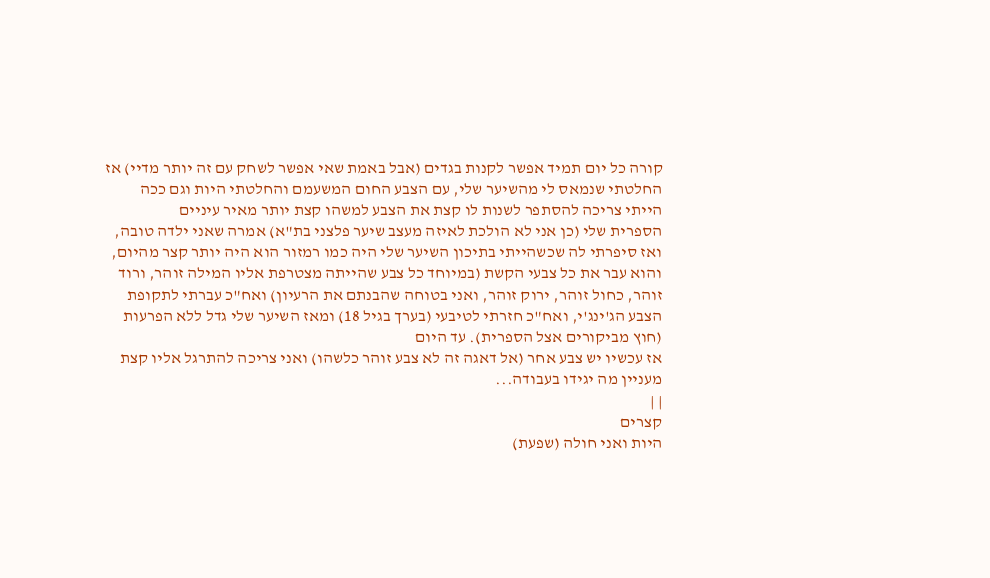קורה כל יום תמיד אפשר לקנות בגדים (אבל באמת שאי אפשר לשחק עם זה יותר מדיי) אז החלטתי שנמאס לי מהשיער שלי, עם הצבע החום המשעמם והחלטתי היות וגם ככה הייתי צריכה להסתפר לשנות לו קצת את הצבע למשהו קצת יותר מאיר עיניים
הספרית שלי (כן אני לא הולכת לאיזה מעצב שיער פלצני בת"א) אמרה שאני ילדה טובה, ואז סיפרתי לה שכשהייתי בתיכון השיער שלי היה כמו רמזור הוא היה יותר קצר מהיום, והוא עבר את כל צבעי הקשת (במיוחד כל צבע שהייתה מצטרפת אליו המילה זוהר, ורוד זוהר, כחול זוהר, ירוק זוהר, ואני בטוחה שהבנתם את הרעיון) ואח"כ עברתי לתקופת הצבע הג'ינג'י, ואח"כ חזרתי לטיבעי (בערך בגיל 18) ומאז השיער שלי גדל ללא הפרעות (חוץ מביקורים אצל הספרית). עד היום
אז עכשיו יש צבע אחר (אל דאגה זה לא צבע זוהר כלשהו) ואני צריכה להתרגל אליו קצת מעניין מה יגידו בעבודה...
| |
קצרים
היות ואני חולה (שפעת)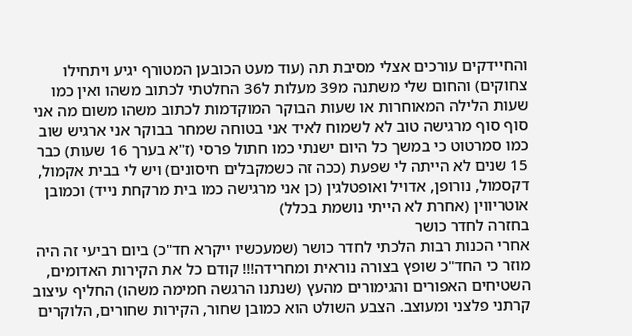והחיידקים עורכים אצלי מסיבת תה (עוד מעט הכובען המטורף יגיע ויתחילו צחוקים) והחום שלי משתנה מ39 מעלות ל36 החלטתי לכתוב משהו ואין כמו שעות הלילה המאוחרות או שעות הבוקר המוקדמות לכתוב משהו משום מה אני סוף סוף מרגישה טוב לא לשמוח לאיד אני בטוחה שמחר בבוקר אני ארגיש שוב כמו סמרטוט כי במשך כל היום ישנתי כמו חתול פרסי (ז"א בערך 16 שעות) כבר 15 שנים לא הייתה לי שפעת (ככה זה כשמקבלים חיסונים) ויש לי בבית אקמול, דקסמול, נורופן, אדויל ואופטלגין (כן אני מרגישה כמו בית מרקחת נייד) וכמובן אוטריווין (אחרת לא הייתי נושמת בכלל)
בחזרה לחדר כושר
אחרי הכנות רבות הלכתי לחדר כושר (שמעכשיו ייקרא חד"כ) ביום רביעי זה היה מוזר כי החד"כ שופץ בצורה נוראית ומחרידה!!! קודם כל את הקירות האדומים, השטיחים האפורים והגימורים מהעץ (שנתנו הרגשה חמימה משהו) החליף עיצוב קרתני פלצני ומעוצב. הצבע השולט הוא כמובן שחור, הקירות שחורים, הלוקרים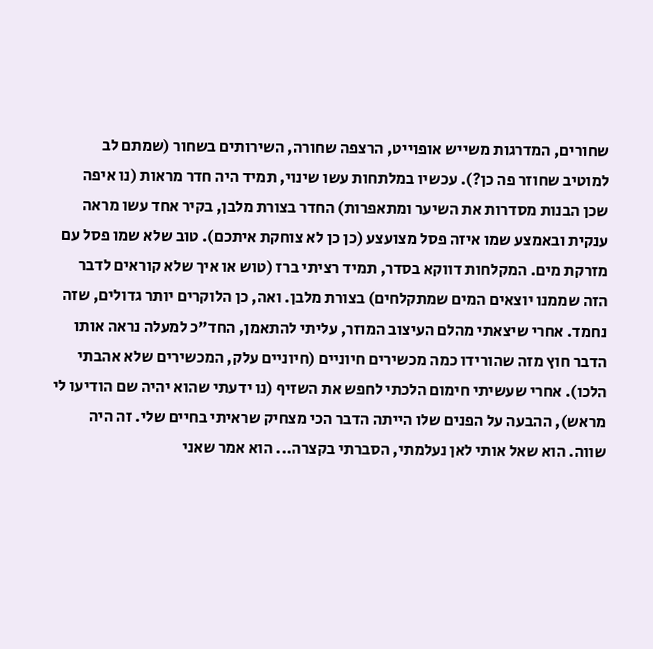שחורים, המדרגות משייש אופוייט, הרצפה שחורה, השירותים בשחור (שמתם לב למוטיב שחוזר פה כן?). עכשיו במלתחות עשו שינוי, תמיד היה חדר מראות (נו איפה שכן הבנות מסדרות את השיער ומתאפרות) החדר בצורת מלבן, בקיר אחד עשו מראה ענקית ובאמצע שמו איזה פסל מצועצע (כן כן לא צוחקת איתכם). טוב שלא שמו פסל עם מזרקת מים. המקלחות דווקא בסדר, תמיד רציתי ברז (טוש או איך שלא קוראים לדבר הזה שממנו יוצאים המים שמתקלחים) בצורת מלבן. ואה, כן הלוקרים יותר גדולים, שזה נחמד. אחרי שיצאתי מהלם העיצוב המוזר, עליתי להתאמן, החד"כ למעלה נראה אותו הדבר חוץ מזה שהורידו כמה מכשירים חיוניים (חיוניים עלק, המכשירים שלא אהבתי הלכו). אחרי שעשיתי חימום הלכתי לחפש את השזיף (נו ידעתי שהוא יהיה שם הודיעו לי מראש), ההבעה על הפנים שלו הייתה הדבר הכי מצחיק שראיתי בחיים שלי. זה היה שווה. הוא שאל אותי לאן נעלמתי, הסברתי בקצרה... הוא אמר שאני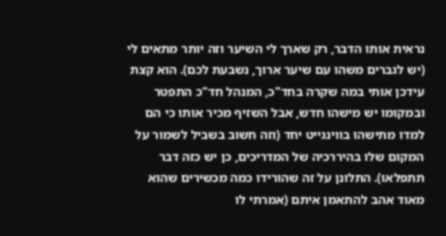נראית אותו הדבר, רק שארך לי השיער וזה יותר מתאים לי (יש לגברים משהו עם שיער ארוך, נשבעת לכם). הוא קצת עידכן אותי במה שקרה בחד"כ, המנהל חד"כ התפטר ובמקומו יש מישהו חדש, אבל השזיף מכיר אותו כי הם למדו מתישהו בווינגייט יחד (וזה חשוב בשביל לשמור על המקום שלו בהיררכיה של המדריכים, כן יש כזה דבר תתפלאו). התלונן על זה שהורידו כמה מכשירים שהוא מאוד אהב להתאמן איתם (אמרתי לו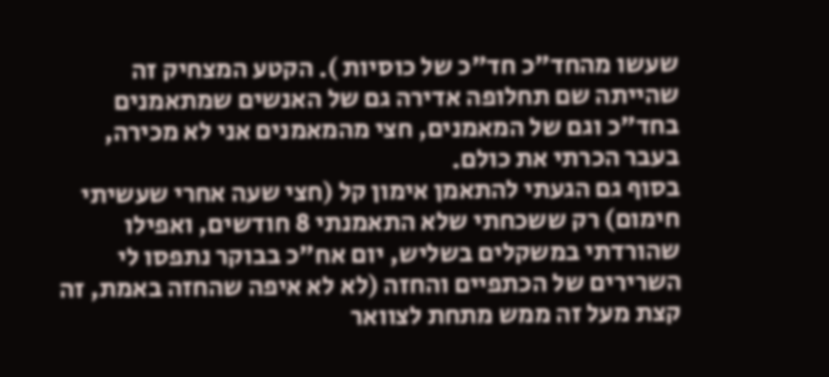שעשו מהחד"כ חד"כ של כוסיות ). הקטע המצחיק זה שהייתה שם תחלופה אדירה גם של האנשים שמתאמנים בחד"כ וגם של המאמנים, חצי מהמאמנים אני לא מכירה, בעבר הכרתי את כולם.
בסוף גם הגעתי להתאמן אימון קל (חצי שעה אחרי שעשיתי חימום) רק ששכחתי שלא התאמנתי 8 חודשים, ואפילו שהורדתי במשקלים בשליש, יום אח"כ בבוקר נתפסו לי השרירים של הכתפיים והחזה (לא לא איפה שהחזה באמת, זה קצת מעל זה ממש מתחת לצוואר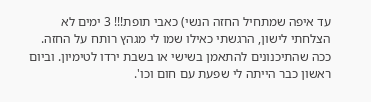עד איפה שמתחיל החזה הנשי) כאבי תופת!!! 3 ימים לא הצלחתי לישון, הרגשתי כאילו שמו לי מגהץ רותח על החזה. ככה שהתיכנונים להתאמן בשישי או בשבת ירדו לטימיון. וביום ראשון כבר הייתה לי שפעת עם חום וכו'.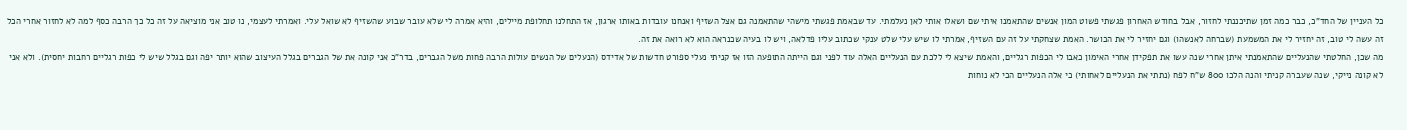כל העניין של החד"כ, כבר כמה זמן שתיכננתי לחזור, אבל בחודש האחרון פגשתי פשוט המון אנשים שהתאמנו איתי שם ושאלו אותי לאן נעלמתי. עד שבאמת פגשתי מישהי שהתאמנה גם אצל השזיף ואנחנו עובדות באותו ארגון, אז התחלנו תחלופת מיילים, והיא אמרה לי שלא עובר שבוע שהשזיף לא שואל עלי. ואמרתי לעצמי, נו טוב אני מוציאה על זה כל כך הרבה כסף למה לא לחזור אחרי הכל זה עשה לי טוב, זה יחזיר לי את המשמעת (שברחה לאנשהו) וגם יחזיר לי את הכושר. האמת שצחקתי על זה עם השזיף, אמרתי לו שיש עלי שלט ענקי שכתוב עליו פדלאה, ויש לו בעיה שכנראה הוא לא רואה את זה.
מה שכן, החלטתי שהנעליים שהתאמנתי איתן אחרי שנה עשו את תפקידן אחרי האימון כאבו לי הכפות רגליים, והאמת שיצא לי ללכת עם הנעליים האלה עוד לפני וגם הייתה התופעה הזו אז קניתי נעלי ספורט חדשות של אדידס (הנעלים של הנשים עולות הרבה פחות משל הגברים, בדר"כ אני קונה את של הגברים בגלל העיצוב שהוא יותר יפה וגם בגלל שיש לי כפות רגליים רחבות יחסית). ולא אני לא קונה נייקי, שנה שעברה קניתי והנה הלכו 800 ש"ח לפח (נתתי את הנעליים לאחותי) כי אלה הנעליים הכי לא נוחות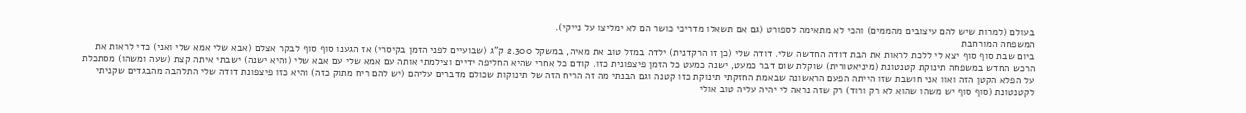בעולם (למרות שיש להם עיצובים מהממים) והכי לא מתאימה לספורט (גם אם תשאלו מדריכי כושר הם לא ימליצו על נייקי).
המשפחה המורחבת
ביום שבת סוף סוף יצא לי ללכת לראות את הבת דודה החדשה שלי. דודה שלי (כן זו הרקדנית) ילדה במזל טוב את מאיה, במשקל 2.300 ק"ג (שבועיים לפני הזמן בקיסרי) אז הגענו סוף סוף לבקר אצלם (אבא שלי אמא שלי ואני) כדי לראות את הרכש החדש במשפחה תינוקת קטנטונת (מיניאטורית) שוקלת שום דבר כמעט, ישנה כמעט כל הזמן פיצפונית כזו. קודם כל אחרי שהיא החליפה ידיים וצילמתי אותה עם אמא שלי עם אבא שלי (והיא ישנה) ישבתי איתה קצת (שעה ומשהו) מסתכלת על הפלא הקטן הזה ואוו אני חושבת שזו הייתה הפעם הראשונה שבאמת החזקתי תינוקת כזו קטנה וגם הבנתי מה זה הריח הזה של תינוקות שכולם מדברים עליהם (יש להם ריח מתוק כזה) והיא כזו פיצפונת דודה שלי התלהבה מהבגדים שקניתי לקטנטונת (סוף סוף יש משהו שהוא לא רק ורוד) רק שזה נראה לי יהיה עליה טוב אולי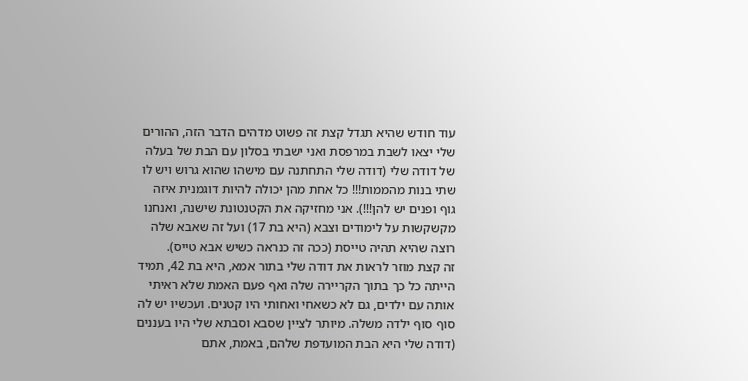עוד חודש שהיא תגדל קצת זה פשוט מדהים הדבר הזה, ההורים שלי יצאו לשבת במרפסת ואני ישבתי בסלון עם הבת של בעלה של דודה שלי (דודה שלי התחתנה עם מישהו שהוא גרוש ויש לו שתי בנות מהממות!!! כל אחת מהן יכולה להיות דוגמנית איזה גוף ופנים יש להן!!!). אני מחזיקה את הקטנטונת שישנה, ואנחנו מקשקשות על לימודים וצבא (היא בת 17) ועל זה שאבא שלה רוצה שהיא תהיה טייסת (ככה זה כנראה כשיש אבא טייס).
זה קצת מוזר לראות את דודה שלי בתור אמא, היא בת 42, תמיד הייתה כל כך בתוך הקריירה שלה ואף פעם האמת שלא ראיתי אותה עם ילדים, גם לא כשאחי ואחותי היו קטנים. ועכשיו יש לה סוף סוף ילדה משלה. מיותר לציין שסבא וסבתא שלי היו בעננים (דודה שלי היא הבת המועדפת שלהם, באמת, אתם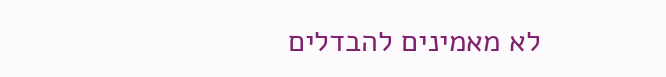לא מאמינים להבדלים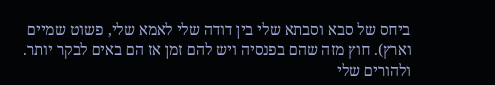ביחס של סבא וסבתא שלי בין דודה שלי לאמא שלי, פשוט שמיים וארץ). חוץ מזה שהם בפנסיה ויש להם זמן אז הם באים לבקר יותר. ולהורים שלי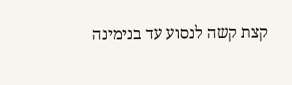קצת קשה לנסוע עד בנימינה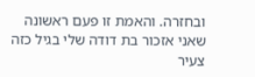ובחזרה. והאמת זו פעם ראשונה שאני אזכור בת דודה שלי בגיל כזה צעיר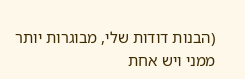(הבנות דודות שלי, מבוגרות יותר ממני ויש אחת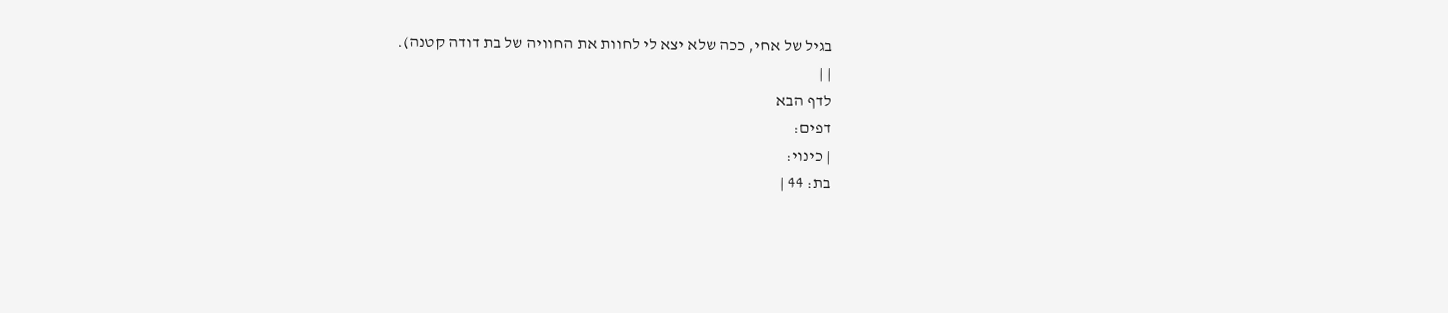בגיל של אחי, ככה שלא יצא לי לחוות את החוויה של בת דודה קטנה).
| |
לדף הבא
דפים:
| כינוי:
בת: 44 |